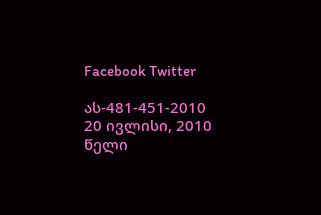Facebook Twitter

ას-481-451-2010 20 ივლისი, 2010 წელი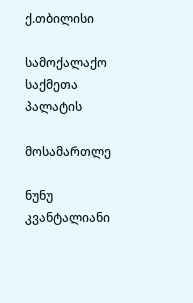ქ.თბილისი

სამოქალაქო საქმეთა პალატის

მოსამართლე

ნუნუ კვანტალიანი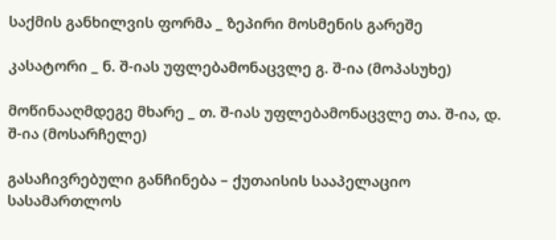საქმის განხილვის ფორმა _ ზეპირი მოსმენის გარეშე

კასატორი _ ნ. შ-იას უფლებამონაცვლე გ. შ-ია (მოპასუხე)

მოწინააღმდეგე მხარე _ თ. შ-იას უფლებამონაცვლე თა. შ-ია, დ. შ-ია (მოსარჩელე)

გასაჩივრებული განჩინება – ქუთაისის სააპელაციო სასამართლოს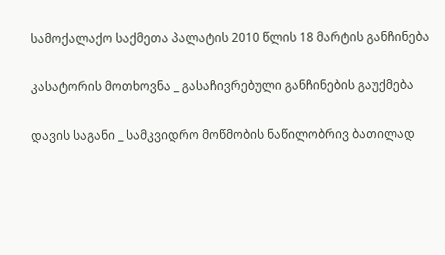სამოქალაქო საქმეთა პალატის 2010 წლის 18 მარტის განჩინება

კასატორის მოთხოვნა _ გასაჩივრებული განჩინების გაუქმება

დავის საგანი _ სამკვიდრო მოწმობის ნაწილობრივ ბათილად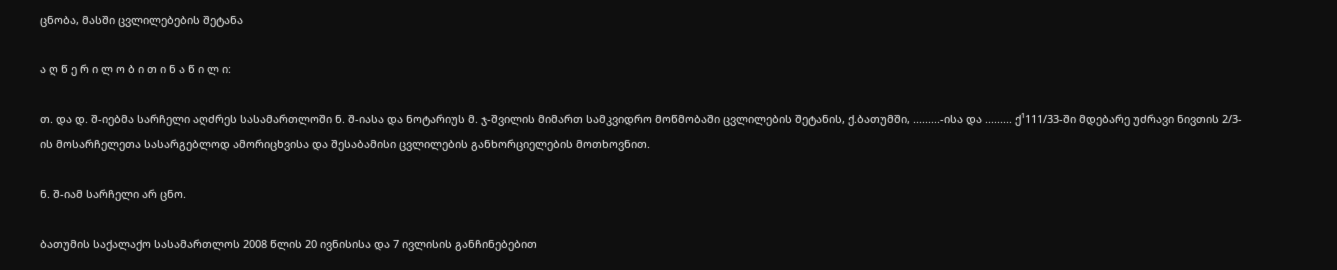ცნობა, მასში ცვლილებების შეტანა

ა ღ წ ე რ ი ლ ო ბ ი თ ი ნ ა წ ი ლ ი:

თ. და დ. შ-იებმა სარჩელი აღძრეს სასამართლოში ნ. შ-იასა და ნოტარიუს მ. ჯ-შვილის მიმართ სამკვიდრო მოწმობაში ცვლილების შეტანის, ქ.ბათუმში, .........-ისა და ......... ქ¹111/33-ში მდებარე უძრავი ნივთის 2/3-ის მოსარჩელეთა სასარგებლოდ ამორიცხვისა და შესაბამისი ცვლილების განხორციელების მოთხოვნით.

ნ. შ-იამ სარჩელი არ ცნო.

ბათუმის საქალაქო სასამართლოს 2008 წლის 20 ივნისისა და 7 ივლისის განჩინებებით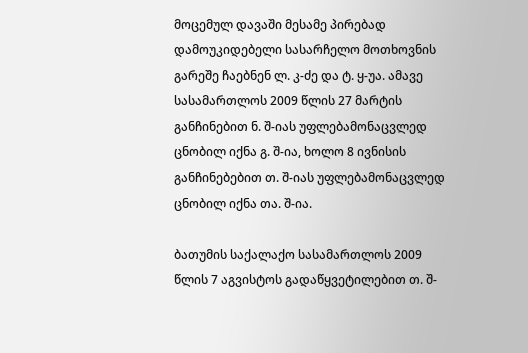მოცემულ დავაში მესამე პირებად დამოუკიდებელი სასარჩელო მოთხოვნის გარეშე ჩაებნენ ლ. კ-ძე და ტ. ყ-უა. ამავე სასამართლოს 2009 წლის 27 მარტის განჩინებით ნ. შ-იას უფლებამონაცვლედ ცნობილ იქნა გ. შ-ია, ხოლო 8 ივნისის განჩინებებით თ. შ-იას უფლებამონაცვლედ ცნობილ იქნა თა. შ-ია.

ბათუმის საქალაქო სასამართლოს 2009 წლის 7 აგვისტოს გადაწყვეტილებით თ. შ-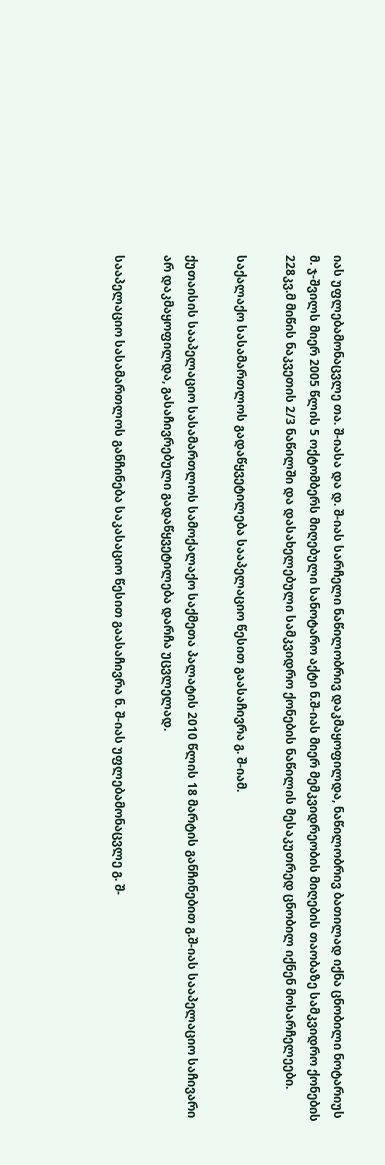იას უფლებამონაცვლე თა. შ-იასა და დ. შ-იას სარჩელი ნაწილობრივ დაკმაყოფილდა, ნაწილობრივ ბათილად იქნა ცნობილი ნოტარიუს მ. ჯ-შვილს მიერ 2005 წლის 5 ოქტომბერს მიღებული სანოტარო აქტი ნ.შ-იას მიერ მემკვიდრეობის მიღების თაობაზე სამკვიდრო ქონების 228კვ.მ მიწის ნაკვეთის 2/3 ნაწილში და დასახელებული სამკვიდრო ქონების ნაწილის მესაკუთრედ ცნობილ იქნენ მოსარჩელეები.

საქალაქო სასამართლოს გადაწყვეტილება სააპელაციო წესით გაასაჩივრა გ. შ-იამ.

ქუთაისის სააპელაციო სასამართლოს სამოქალაქო საქმეთა პალატის 2010 წლის 18 მარტის განჩინებით გ.შ-იას სააპელაციო საჩივარი არ დაკმაყოფილდა, გასაჩივრებული გადაწყვეტილება დარჩა უცვლელად.

სააპელაციო სასამართლოს განჩინება საკასაციო წესით გაასაჩივრა ნ. შ-იას უფლებამონაცვლე გ. შ-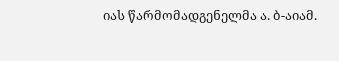იას წარმომადგენელმა ა. ბ-აიამ.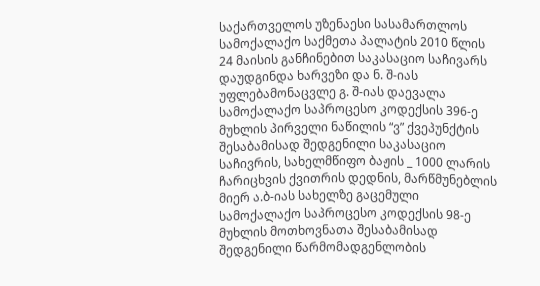საქართველოს უზენაესი სასამართლოს სამოქალაქო საქმეთა პალატის 2010 წლის 24 მაისის განჩინებით საკასაციო საჩივარს დაუდგინდა ხარვეზი და ნ. შ-იას უფლებამონაცვლე გ. შ-იას დაევალა სამოქალაქო საპროცესო კოდექსის 396-ე მუხლის პირველი ნაწილის “ვ” ქვეპუნქტის შესაბამისად შედგენილი საკასაციო საჩივრის, სახელმწიფო ბაჟის _ 1000 ლარის ჩარიცხვის ქვითრის დედნის, მარწმუნებლის მიერ ა.ბ-იას სახელზე გაცემული სამოქალაქო საპროცესო კოდექსის 98-ე მუხლის მოთხოვნათა შესაბამისად შედგენილი წარმომადგენლობის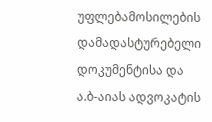უფლებამოსილების დამადასტურებელი დოკუმენტისა და ა.ბ-აიას ადვოკატის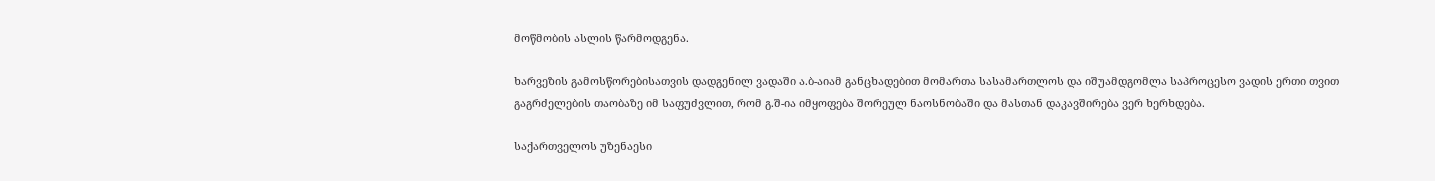მოწმობის ასლის წარმოდგენა.

ხარვეზის გამოსწორებისათვის დადგენილ ვადაში ა.ბ-აიამ განცხადებით მომართა სასამართლოს და იშუამდგომლა საპროცესო ვადის ერთი თვით გაგრძელების თაობაზე იმ საფუძვლით, რომ გ.შ-ია იმყოფება შორეულ ნაოსნობაში და მასთან დაკავშირება ვერ ხერხდება.

საქართველოს უზენაესი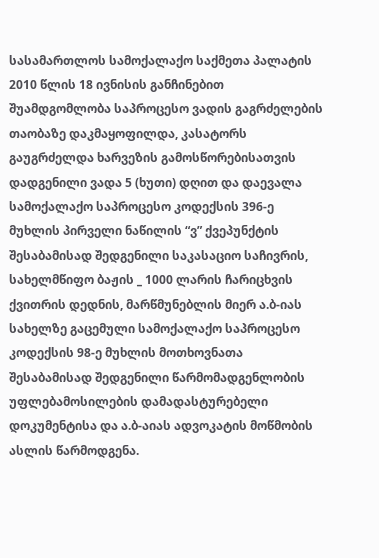სასამართლოს სამოქალაქო საქმეთა პალატის 2010 წლის 18 ივნისის განჩინებით შუამდგომლობა საპროცესო ვადის გაგრძელების თაობაზე დაკმაყოფილდა, კასატორს გაუგრძელდა ხარვეზის გამოსწორებისათვის დადგენილი ვადა 5 (ხუთი) დღით და დაევალა სამოქალაქო საპროცესო კოდექსის 396-ე მუხლის პირველი ნაწილის “ვ” ქვეპუნქტის შესაბამისად შედგენილი საკასაციო საჩივრის, სახელმწიფო ბაჟის _ 1000 ლარის ჩარიცხვის ქვითრის დედნის, მარწმუნებლის მიერ ა.ბ-იას სახელზე გაცემული სამოქალაქო საპროცესო კოდექსის 98-ე მუხლის მოთხოვნათა შესაბამისად შედგენილი წარმომადგენლობის უფლებამოსილების დამადასტურებელი დოკუმენტისა და ა.ბ-აიას ადვოკატის მოწმობის ასლის წარმოდგენა.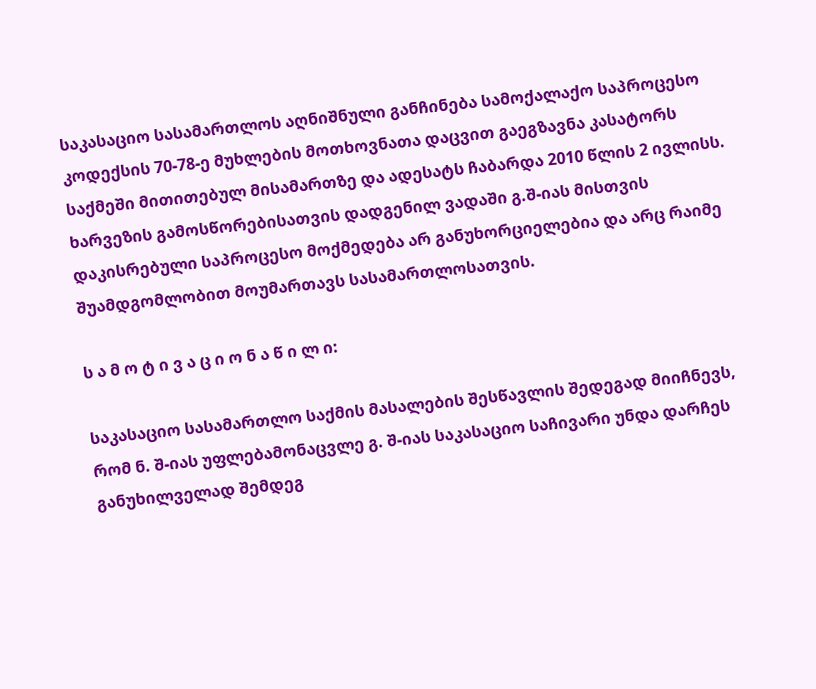საკასაციო სასამართლოს აღნიშნული განჩინება სამოქალაქო საპროცესო კოდექსის 70-78-ე მუხლების მოთხოვნათა დაცვით გაეგზავნა კასატორს საქმეში მითითებულ მისამართზე და ადესატს ჩაბარდა 2010 წლის 2 ივლისს. ხარვეზის გამოსწორებისათვის დადგენილ ვადაში გ.შ-იას მისთვის დაკისრებული საპროცესო მოქმედება არ განუხორციელებია და არც რაიმე შუამდგომლობით მოუმართავს სასამართლოსათვის.

ს ა მ ო ტ ი ვ ა ც ი ო ნ ა წ ი ლ ი:

საკასაციო სასამართლო საქმის მასალების შესწავლის შედეგად მიიჩნევს, რომ ნ. შ-იას უფლებამონაცვლე გ. შ-იას საკასაციო საჩივარი უნდა დარჩეს განუხილველად შემდეგ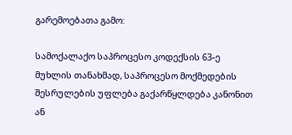გარემოებათა გამო:

სამოქალაქო საპროცესო კოდექსის 63-ე მუხლის თანახმად, საპროცესო მოქმედების შესრულების უფლება გაქარწყლდება კანონით ან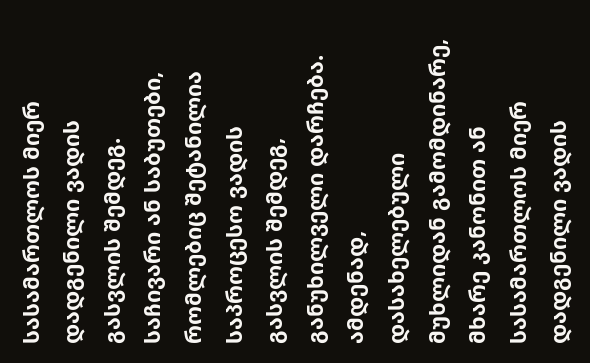სასამართლოს მიერ დადგენილი ვადის გასვლის შემდეგ. საჩივარი ან საბუთები, რომლებიც შეტანილია საპროცესო ვადის გასვლის შემდეგ, განუხილველი დარჩება. ამდენად, დასახელებული მუხლიდან გამომდინარე, მხარე კანონით ან სასამართლოს მიერ დადგენილი ვადის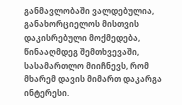განმავლობაში ვალდებულია, განახორციელოს მისთვის დაკისრებული მოქმედება, წინააღმდეგ შემთხვევაში, სასამართლო მიიჩნევს, რომ მხარემ დავის მიმართ დაკარგა ინტერესი.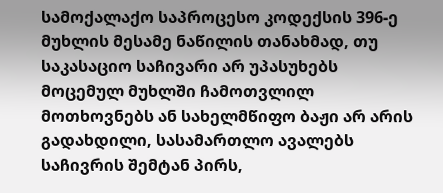სამოქალაქო საპროცესო კოდექსის 396-ე მუხლის მესამე ნაწილის თანახმად, თუ საკასაციო საჩივარი არ უპასუხებს მოცემულ მუხლში ჩამოთვლილ მოთხოვნებს ან სახელმწიფო ბაჟი არ არის გადახდილი, სასამართლო ავალებს საჩივრის შემტან პირს,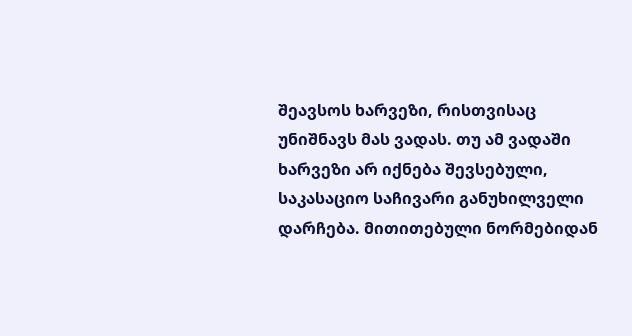შეავსოს ხარვეზი, რისთვისაც უნიშნავს მას ვადას. თუ ამ ვადაში ხარვეზი არ იქნება შევსებული, საკასაციო საჩივარი განუხილველი დარჩება. მითითებული ნორმებიდან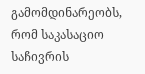გამომდინარეობს, რომ საკასაციო საჩივრის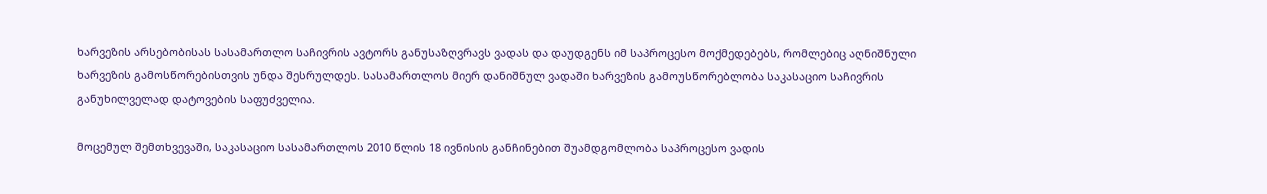ხარვეზის არსებობისას სასამართლო საჩივრის ავტორს განუსაზღვრავს ვადას და დაუდგენს იმ საპროცესო მოქმედებებს, რომლებიც აღნიშნული ხარვეზის გამოსწორებისთვის უნდა შესრულდეს. სასამართლოს მიერ დანიშნულ ვადაში ხარვეზის გამოუსწორებლობა საკასაციო საჩივრის განუხილველად დატოვების საფუძველია.

მოცემულ შემთხვევაში, საკასაციო სასამართლოს 2010 წლის 18 ივნისის განჩინებით შუამდგომლობა საპროცესო ვადის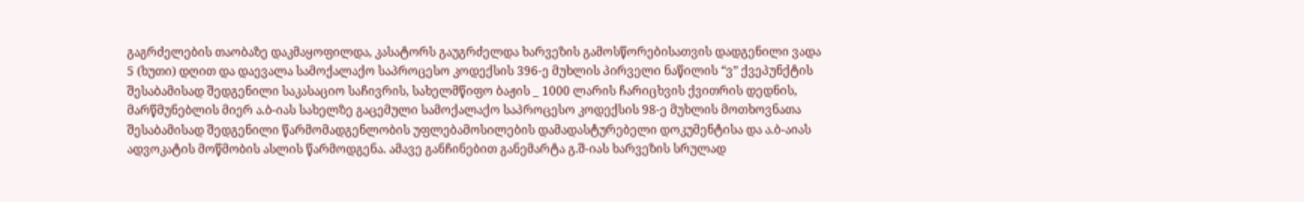გაგრძელების თაობაზე დაკმაყოფილდა, კასატორს გაუგრძელდა ხარვეზის გამოსწორებისათვის დადგენილი ვადა 5 (ხუთი) დღით და დაევალა სამოქალაქო საპროცესო კოდექსის 396-ე მუხლის პირველი ნაწილის “ვ” ქვეპუნქტის შესაბამისად შედგენილი საკასაციო საჩივრის, სახელმწიფო ბაჟის _ 1000 ლარის ჩარიცხვის ქვითრის დედნის, მარწმუნებლის მიერ ა.ბ-იას სახელზე გაცემული სამოქალაქო საპროცესო კოდექსის 98-ე მუხლის მოთხოვნათა შესაბამისად შედგენილი წარმომადგენლობის უფლებამოსილების დამადასტურებელი დოკუმენტისა და ა.ბ-აიას ადვოკატის მოწმობის ასლის წარმოდგენა. ამავე განჩინებით განემარტა გ.შ-იას ხარვეზის სრულად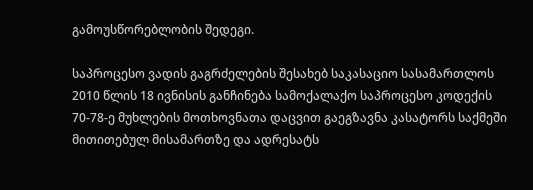გამოუსწორებლობის შედეგი.

საპროცესო ვადის გაგრძელების შესახებ საკასაციო სასამართლოს 2010 წლის 18 ივნისის განჩინება სამოქალაქო საპროცესო კოდექის 70-78-ე მუხლების მოთხოვნათა დაცვით გაეგზავნა კასატორს საქმეში მითითებულ მისამართზე და ადრესატს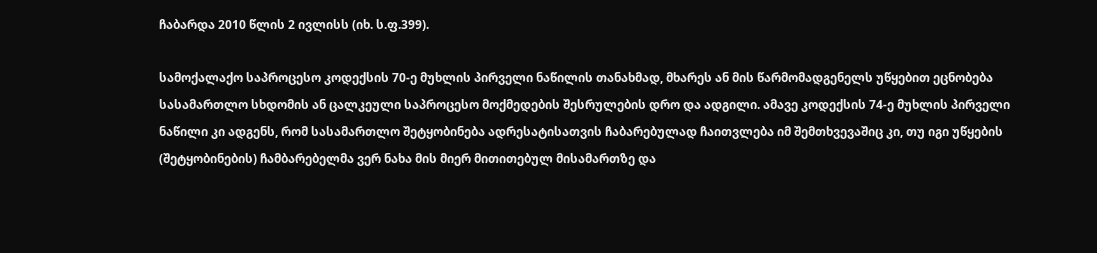ჩაბარდა 2010 წლის 2 ივლისს (იხ. ს.ფ.399).

სამოქალაქო საპროცესო კოდექსის 70-ე მუხლის პირველი ნაწილის თანახმად, მხარეს ან მის წარმომადგენელს უწყებით ეცნობება სასამართლო სხდომის ან ცალკეული საპროცესო მოქმედების შესრულების დრო და ადგილი. ამავე კოდექსის 74-ე მუხლის პირველი ნაწილი კი ადგენს, რომ სასამართლო შეტყობინება ადრესატისათვის ჩაბარებულად ჩაითვლება იმ შემთხვევაშიც კი, თუ იგი უწყების (შეტყობინების) ჩამბარებელმა ვერ ნახა მის მიერ მითითებულ მისამართზე და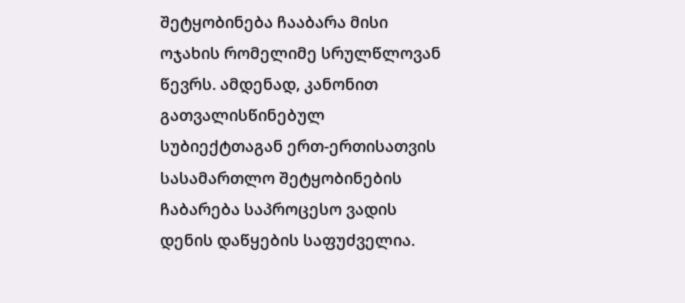შეტყობინება ჩააბარა მისი ოჯახის რომელიმე სრულწლოვან წევრს. ამდენად, კანონით გათვალისწინებულ სუბიექტთაგან ერთ-ერთისათვის სასამართლო შეტყობინების ჩაბარება საპროცესო ვადის დენის დაწყების საფუძველია.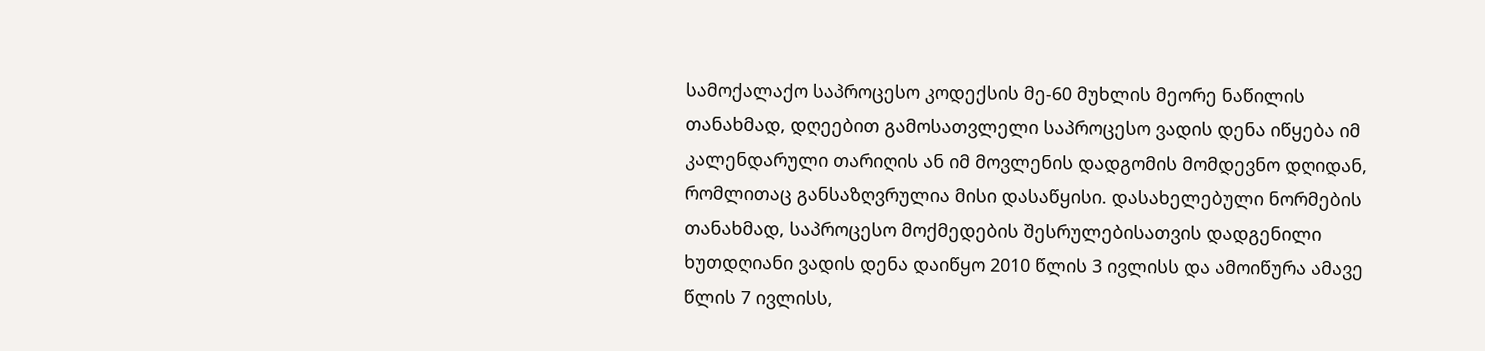სამოქალაქო საპროცესო კოდექსის მე-60 მუხლის მეორე ნაწილის თანახმად, დღეებით გამოსათვლელი საპროცესო ვადის დენა იწყება იმ კალენდარული თარიღის ან იმ მოვლენის დადგომის მომდევნო დღიდან, რომლითაც განსაზღვრულია მისი დასაწყისი. დასახელებული ნორმების თანახმად, საპროცესო მოქმედების შესრულებისათვის დადგენილი ხუთდღიანი ვადის დენა დაიწყო 2010 წლის 3 ივლისს და ამოიწურა ამავე წლის 7 ივლისს,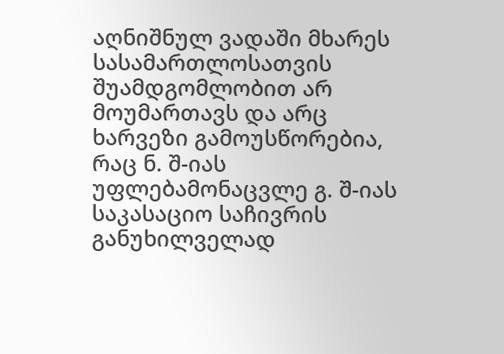აღნიშნულ ვადაში მხარეს სასამართლოსათვის შუამდგომლობით არ მოუმართავს და არც ხარვეზი გამოუსწორებია, რაც ნ. შ-იას უფლებამონაცვლე გ. შ-იას საკასაციო საჩივრის განუხილველად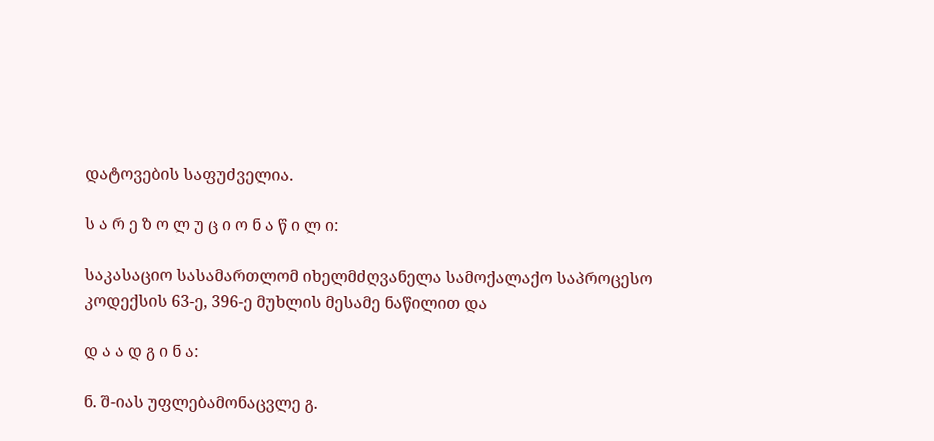დატოვების საფუძველია.

ს ა რ ე ზ ო ლ უ ც ი ო ნ ა წ ი ლ ი:

საკასაციო სასამართლომ იხელმძღვანელა სამოქალაქო საპროცესო კოდექსის 63-ე, 396-ე მუხლის მესამე ნაწილით და

დ ა ა დ გ ი ნ ა:

ნ. შ-იას უფლებამონაცვლე გ.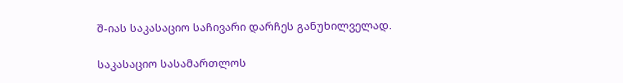შ-იას საკასაციო საჩივარი დარჩეს განუხილველად.

საკასაციო სასამართლოს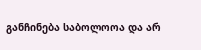განჩინება საბოლოოა და არ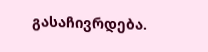გასაჩივრდება.